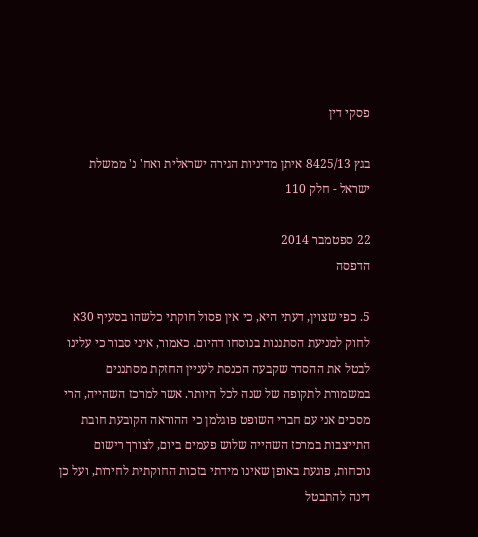פסקי דין

בגץ 8425/13 איתן מדיניות הגירה ישראלית ואח' נ' ממשלת ישראל - חלק 110

22 ספטמבר 2014
הדפסה

5. כפי שצוין, דעתי היא, כי אין פסול חוקתי כלשהו בסעיף 30א לחוק למניעת הסתננות בנוסחו דהיום. כאמור, איני סבור כי עלינו לבטל את ההסדר שקבעה הכנסת לעניין החזקת מסתננים במשמורת לתקופה של שנה לכל היותר. אשר למרכז השהייה, הרי מסכים אני עם חברי השופט פוגלמן כי ההוראה הקובעת חובת התייצבות במרכז השהייה שלוש פעמים ביום, לצורך רישום נוכחות, פוגעת באופן שאינו מידתי בזכות החוקתית לחירות, ועל כן דינה להתבטל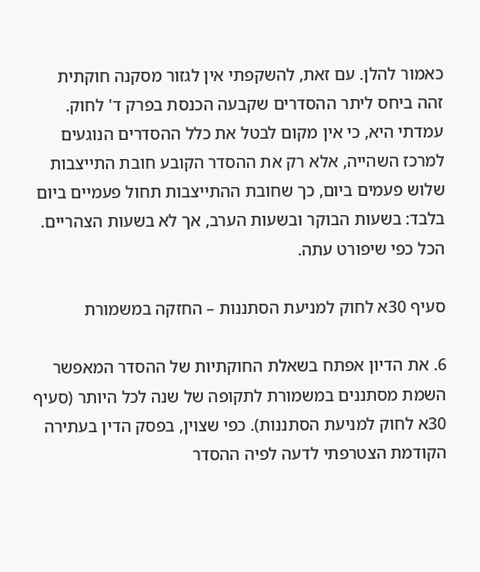כאמור להלן. עם זאת, להשקפתי אין לגזור מסקנה חוקתית זהה ביחס ליתר ההסדרים שקבעה הכנסת בפרק ד' לחוק. עמדתי היא, כי אין מקום לבטל את כלל ההסדרים הנוגעים למרכז השהייה, אלא רק את ההסדר הקובע חובת התייצבות שלוש פעמים ביום, כך שחובת ההתייצבות תחול פעמיים ביום בלבד: בשעות הבוקר ובשעות הערב, אך לא בשעות הצהריים. הכל כפי שיפורט עתה.

סעיף 30א לחוק למניעת הסתננות – החזקה במשמורת

6. את הדיון אפתח בשאלת החוקתיות של ההסדר המאפשר השמת מסתננים במשמורת לתקופה של שנה לכל היותר (סעיף 30א לחוק למניעת הסתננות). כפי שצוין, בפסק הדין בעתירה הקודמת הצטרפתי לדעה לפיה ההסדר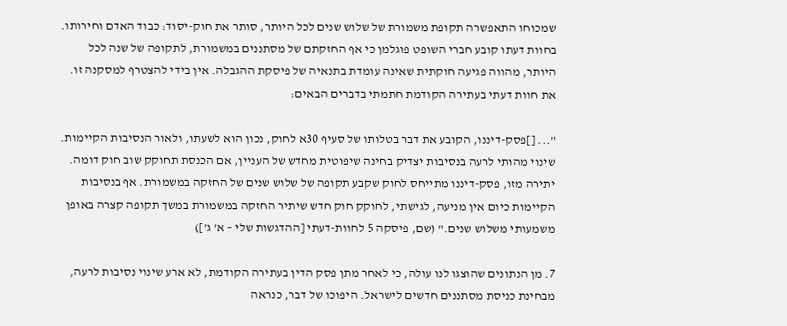שמכוחו התאפשרה תקופת משמורת של שלוש שנים לכל היותר, סותר את חוק-יסוד: כבוד האדם וחירותו. בחוות דעתו קובע חברי השופט פוגלמן כי אף החזקתם של מסתננים במשמורת, לתקופה של שנה לכל היותר, מהווה פגיעה חוקתית שאינה עומדת בתנאיה של פיסקת ההגבלה. אין בידי להצטרף למסקנה זו. את חוות דעתי בעתירה הקודמת חתמתי בדברים הבאים:

"... []פסק-דיננו, הקובע את דבר בטלותו של סעיף 30א לחוק, נכון הוא לשעתו, ולאור הנסיבות הקיימות. שינוי מהותי לרעה בנסיבות יצדיק בחינה שיפוטית מחדש של העניין, אם הכנסת תחוקק שוב חוק דומה. יתירה מזו, פסק-דיננו מתייחס לחוק שקבע תקופה של שלוש שנים של החזקה במשמורת. אף בנסיבות הקיימות כיום אין מניעה, לגישתי, לחוקק חוק חדש שיתיר החזקה במשמורת במשך תקופה קצרה באופן משמעותי משלוש שנים." (שם, פיסקה 5 לחוות-דעתי [ההדגשות שלי – א' ג'])

7. מן הנתונים שהוצגו לנו עולה, כי לאחר מתן פסק הדין בעתירה הקודמת, לא ארע שינוי נסיבות לרעה, מבחינת כניסת מסתננים חדשים לישראל. היפוכו של דבר, כנראה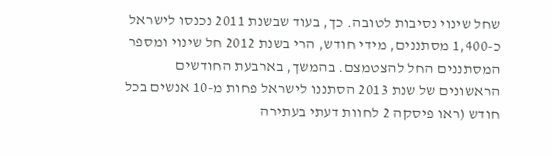שחל שינוי נסיבות לטובה. כך, בעוד שבשנת 2011 נכנסו לישראל כ-1,400 מסתננים, מידי חודש, הרי בשנת 2012 חל שינוי ומספר המסתננים החל להצטמצם. בהמשך, בארבעת החודשים הראשונים של שנת 2013 הסתננו לישראל פחות מ-10 אנשים בכל חודש (ראו פיסקה 2 לחוות דעתי בעתירה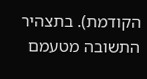הקודמת). בתצהיר התשובה מטעמם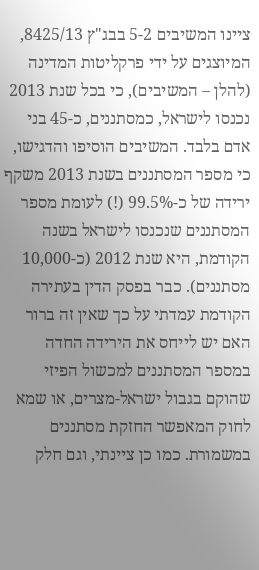ציינו המשיבים 5-2 בבג"ץ 8425/13, המיוצגים על ידי פרקליטות המדינה (להלן – המשיבים), כי בכל שנת 2013 נכנסו לישראל, כמסתננים, כ-45 בני אדם בלבד. המשיבים הוסיפו והדגישו, כי מספר המסתננים בשנת 2013 משקף ירידה של כ-99.5% (!) לעומת מספר המסתננים שנכנסו לישראל בשנה הקודמת, היא שנת 2012 (כ-10,000 מסתננים). כבר בפסק הדין בעתירה הקודמת עמדתי על כך שאין זה ברור האם יש לייחס את הירידה החדה במספר המסתננים למכשול הפיזי שהוקם בגבול ישראל-מצרים, או שמא לחוק המאפשר החזקת מסתננים במשמורת. כמו כן ציינתי, וגם חלק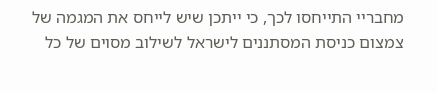מחבריי התייחסו לכך, כי ייתכן שיש לייחס את המגמה של צמצום כניסת המסתננים לישראל לשילוב מסוים של כל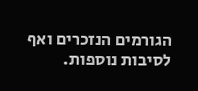הגורמים הנזכרים ואף לסיבות נוספות.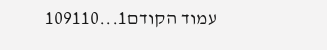עמוד הקודם1...109110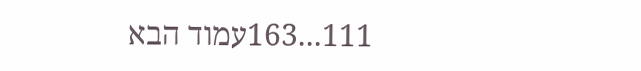111...163עמוד הבא